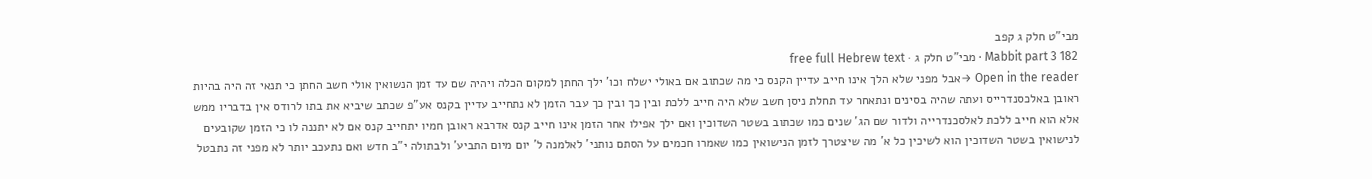מבי"ט חלק ג קפב
Mabbit part 3 182 · מבי"ט חלק ג · free full Hebrew text
Open in the reader →אבל מפני שלא הלך אינו חייב עדיין הקנס כי מה שכתוב אם באולי ישלח וכו' ילך החתן למקום הכלה ויהיה שם עד זמן הנשואין אולי חשב החתן כי תנאי זה היה בהיות ראובן באלכסנדרייס ועתה שהיה בסינים ונתאחר עד תחלת ניסן חשב שלא היה חייב ללכת ובין כך ובין כך עבר הזמן לא נתחייב עדיין בקנס אע"פ שכתב שיביא את בתו לרודס אין בדבריו ממש אלא הוא חייב ללכת לאלסכנדרייה ולדור שם הג' שנים כמו שכתוב בשטר השדוכין ואם ילך אפילו אחר הזמן אינו חייב קנס אדרבא ראובן חמיו יתחייב קנס אם לא יתננה לו כי הזמן שקובעים לנישואין בשטר השדוכין הוא לשיכין כל א' מה שיצטרך לזמן הנישואין כמו שאמרו חכמים על הסתם נותני' לאלמנה ל' יום מיום התביע' ולבתולה י"ב חדש ואם נתעכב יותר לא מפני זה נתבטל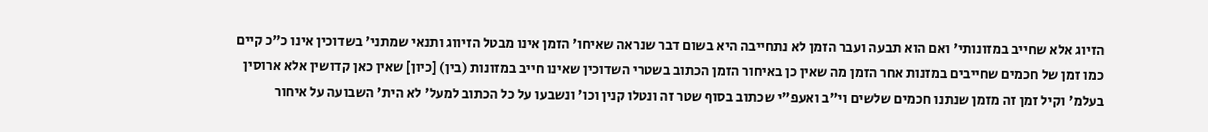הזיוג אלא שחייב במזונותי' ואם הוא תבעה ועבר הזמן לא נתחייבה היא בשום דבר שנראה שאיחו' הזמן אינו מבטל הזיווג ותנאי שמתני' בשדוכין אינו כ"כ קיים כמו זמן של חכמים שחייבים במזנות אחר הזמן מה שאין כן באיחור הזמן הכתוב בשטרי השדוכין שאינו חייב במזונות (בין) [כיון] שאין כאן קדושין אלא ארוסין בעלמ' וקיל זמן זה מזמן שנתנו חכמים שלשים וי"ב ואעפ"י שכתוב בסוף שטר זה ונטלו קנין וכו' ונשבעו על כל הכתוב למעל' לא הית' השבועה על איחור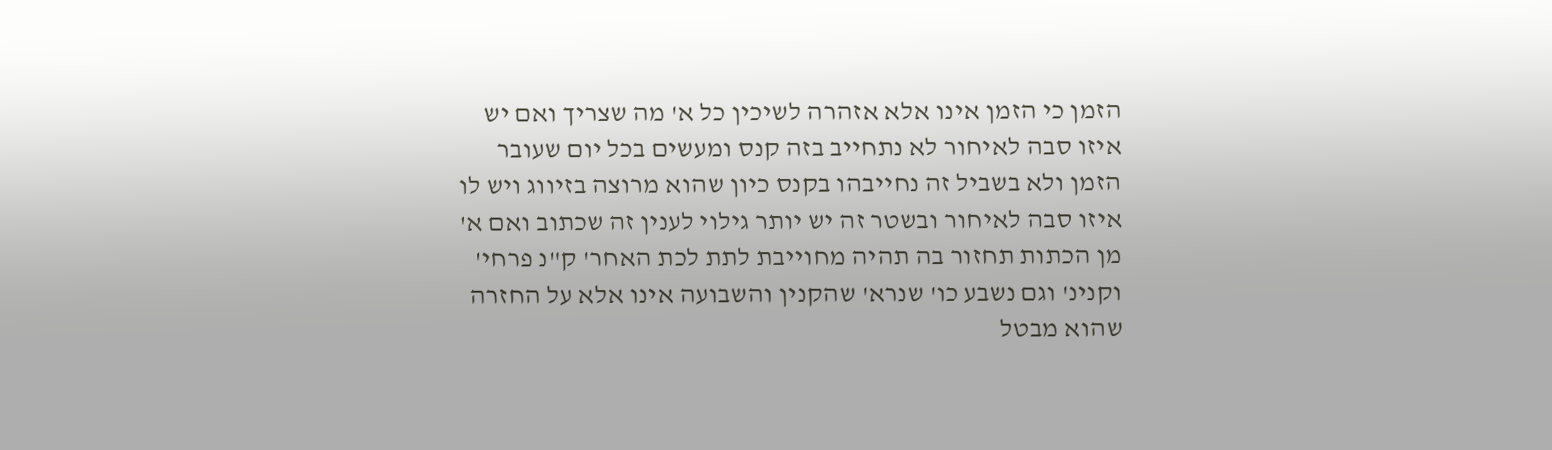הזמן כי הזמן אינו אלא אזהרה לשיכין כל א' מה שצריך ואם יש איזו סבה לאיחור לא נתחייב בזה קנס ומעשים בכל יום שעובר הזמן ולא בשביל זה נחייבהו בקנס כיון שהוא מרוצה בזיווג ויש לו איזו סבה לאיחור ובשטר זה יש יותר גילוי לענין זה שכתוב ואם א' מן הכתות תחזור בה תהיה מחוייבת לתת לכת האחר' ק"נ פרחי' וקנינ' וגם נשבע כו' שנרא' שהקנין והשבועה אינו אלא על החזרה שהוא מבטל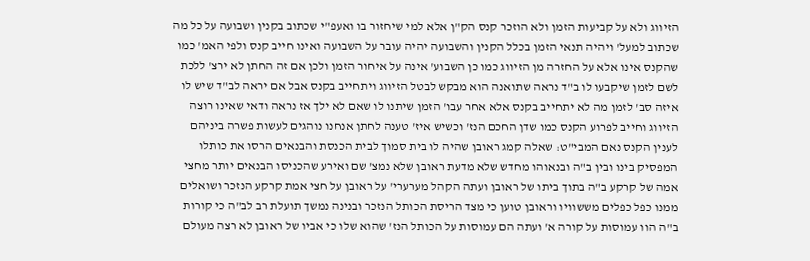הזיווג ולא על קביעות הזמן ולא הוזכר קנס הק"ן אלא למי שיחזור בו ואעפ"י שכתוב בקנין ושבועה על כל מה שכתוב למעל' ויהיה תנאי הזמן בכלל הקנין והשבועה יהיה עובר על השבועה ואינו חייב קנס ולפי האמ' כמו שהקנס אינו אלא על החזרה מן הזיווג כמו כן השבוע' אינה על איחור הזמן ולכן אם זה החתן לא ירצ' ללכת לשם לזמן שיקבעו לו ב"ד נראה שתואנה הוא מבקש לבטל הזיווג ויתחייב בקנס אבל אם יראה לב"ד שיש לו איזה סב' לזמן מה לא יתחייב בקנס אלא אחר עבו' הזמן שיתנו לו שאם לא ילך אז נראה ודאי שאינו רוצה הזיווג וחייב לפרוע הקנס כמו שדן החכם הנז' וכשיש איז' טענה לחתן אנחנו נוהגים לעשות פשרה ביניהם לענין הקנס נאם המבי"ט: שאלה קמג ראובן שהיה לו בית סמוך לבית הכנסת והבנאים הרסו את כותלו המפסיק בינו ובין ב"ה ובנאוהו מחדש שלא מדעת ראובן שלא נמצ' שם ואירע שהכניסו הבנאים יותר מחצי אמה של קרקע ב"ה בתוך ביתו של ראובן ועתה הקהל מערערי' על ראובן על חצי אמת קרקע הנזכר ושואלים ממנו כפל כפלים מששוויו וראובן טוען כי מצד הריסת הכותל הנזכר ובנינה נמשך תועלת רב לב"ה כי קורות ב"ה הוו עמוסות על קורה א' ועתה הם עמוסות על הכותל הנז' שהוא שלו כי אביו של ראובן לא רצה מעולם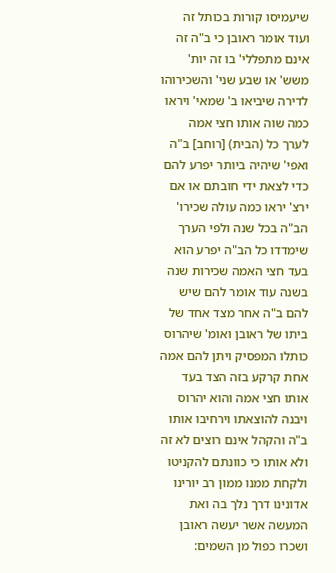שיעמיסו קורות בכותל זה ועוד אומר ראובן כי ב"ה זה אינם מתפללי' בו זה יות' משש' או שבע שני' והשכירוהו לדירה שיביאו ב' שמאי' ויראו כמה שוה אותו חצי אמה לערך כל (הבית) [רוחב] ב"ה ואפי' שיהיה ביותר יפרע להם כדי לצאת ידי חובתם או אם ירצ' יראו כמה עולה שכירו' הב"ה בכל שנה ולפי הערך שימדדו כל הב"ה יפרע הוא בעד חצי האמה שכירות שנה בשנה עוד אומר להם שיש להם ב"ה אחר מצד אחד של ביתו של ראובן ואומ' שיהרוס כותלו המפסיק ויתן להם אמה אחת קרקע בזה הצד בעד אותו חצי אמה והוא יהרוס ויבנה להוצאתו וירחיבו אותו ב"ה והקהל אינם רוצים לא זה ולא אותו כי כוונתם להקניטו ולקחת ממנו ממון רב יורינו אדונינו דרך נלך בה ואת המעשה אשר יעשה ראובן ושכרו כפול מן השמים: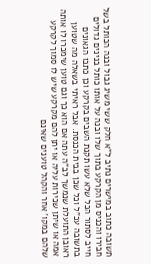תשובה כתוב במישרים נתיב ל"א חלק ששי משיג גבול ובנה הכותל בשל חבירו והכניס מן הקרקע בתוך שלו ובנה על אותו כותל בנינים גדולים חייב לסתור הכל שלא עשו תקנת השבים בקרקע וכן כתבו הגאונים בתשובה עכ"ל וכל שכן בבית הכנסת. אבל ראיתי בשאלה מה שטוען ראובן התועלת שנמשך לב"ה עתה אם הוא כך וגם טוען שימכרו לו אותה אמה או שיתן שכירות עליה או יתן להם מקרקע שיש לו סמוך לקרקע שלהם במקו' אחר והקהל טוענים שאינם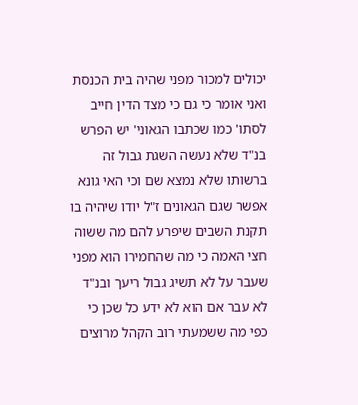יכולים למכור מפני שהיה בית הכנסת ואני אומר כי גם כי מצד הדין חייב לסתו' כמו שכתבו הגאוני' יש הפרש בנ"ד שלא נעשה השגת גבול זה ברשותו שלא נמצא שם וכי האי גונא אפשר שגם הגאונים ז"ל יודו שיהיה בו תקנת השבים שיפרע להם מה ששוה חצי האמה כי מה שהחמירו הוא מפני שעבר על לא תשיג גבול ריעך ובנ"ד לא עבר אם הוא לא ידע כל שכן כי כפי מה ששמעתי רוב הקהל מרוצים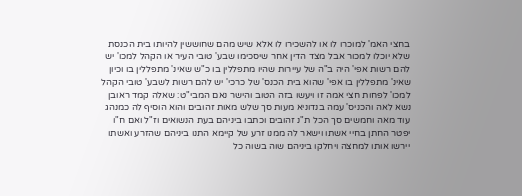בחצי האמ' למוכרו לו או להשכירו לו אלא שיש מהם שחוששין להיותו בית הכנסת שלא יוכלו למכור אבל מצד הדין אחר שיסכימו שבע' טובי העיר או הקהל למכו' יש להם רשות אפי' היה ב"ה של עיירות שהיו מתפללין בו כ"ש שאינ' מתפללין בו וכיון שאינ' מתפללין בו אפי' שהוא בית הכנס' של כרכי' יש להם רשות לשבע' טובי הקהל למכו' לפחות חצי אמה זו ויעשו בזה הטוב והישר נאם המבי"ט: שאלה קמד ראובן נשא לאה והכניס' עמה בנדוניא מעות סך שלש מאות זהובים והוא הוסיף לה כמנהג עוד מאה וחמשים סך הכל ת"נ זהובים וכתבו ביניהם בעת הנשואים וז"ל ואם ח"ו יפטר החתן בחיי אשתו וישאר לה ממנו זרע של קיימא התנו ביניהם שהזרע ואשתו יירשו אותו למחצה ויחלקו ביניהם שוה בשוה כל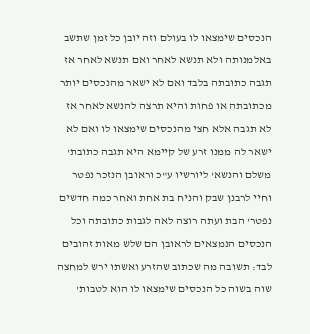הנכסים שימצאו לו בעולם וזה יובן כל זמן שתשב באלמנותה ולא תנשא לאחר ואם תנשא לאחר אז תגבה כתובתה בלבד ואם לא ישאר מהנכסים יותר מכתובתה או פחות והיא תרצה להנשא לאחר אז לא תגבה אלא חצי מהנכסים שימצאו לו ואם לא ישאר לה ממנו זרע של קיימא היא תגבה כתובת' משלם והנשא' ליורשיו ע"כ וראובן הנזכר נפטר וחיי לרבנן שבק והניח בת אחת ואחר כמה חדשים נפטר' הבת ועתה רוצה לאה לגבות כתובתה וכל הנכסים הנמצאים לראובן הם שלש מאות זהובים לבד: תשובה מה שכתוב שהזרע ואשתו ירש למחצה שוה בשוה כל הנכסים שימצאו לו הוא לטבות'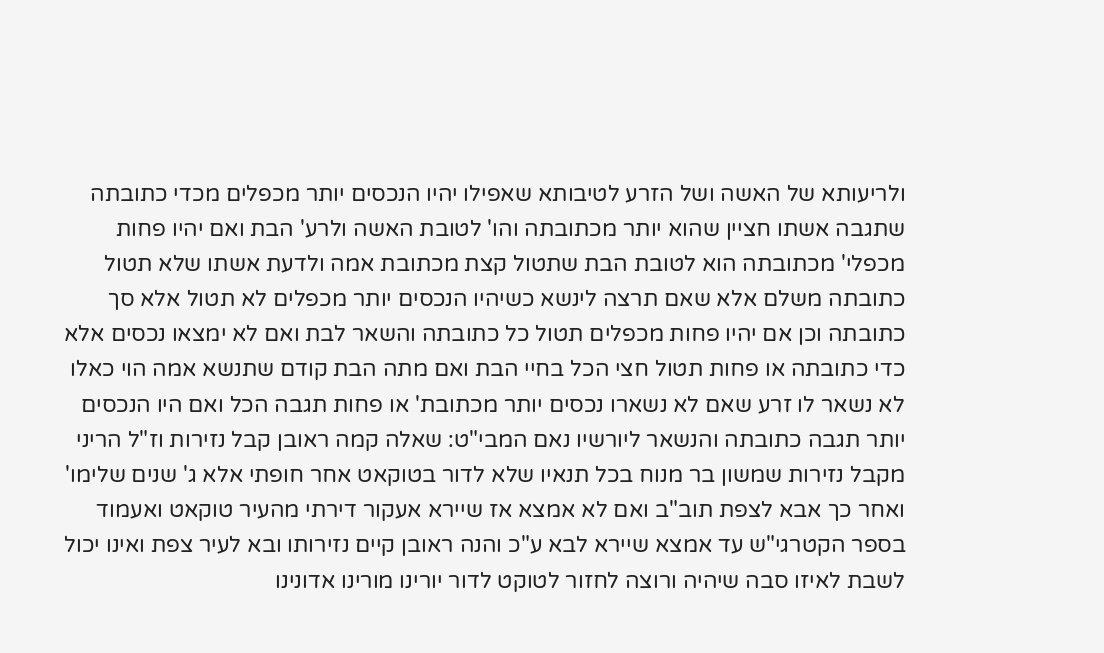ולריעותא של האשה ושל הזרע לטיבותא שאפילו יהיו הנכסים יותר מכפלים מכדי כתובתה שתגבה אשתו חציין שהוא יותר מכתובתה והו' לטובת האשה ולרע' הבת ואם יהיו פחות מכפלי' מכתובתה הוא לטובת הבת שתטול קצת מכתובת אמה ולדעת אשתו שלא תטול כתובתה משלם אלא שאם תרצה לינשא כשיהיו הנכסים יותר מכפלים לא תטול אלא סך כתובתה וכן אם יהיו פחות מכפלים תטול כל כתובתה והשאר לבת ואם לא ימצאו נכסים אלא כדי כתובתה או פחות תטול חצי הכל בחיי הבת ואם מתה הבת קודם שתנשא אמה הוי כאלו לא נשאר לו זרע שאם לא נשארו נכסים יותר מכתובת' או פחות תגבה הכל ואם היו הנכסים יותר תגבה כתובתה והנשאר ליורשיו נאם המבי"ט: שאלה קמה ראובן קבל נזירות וז"ל הריני מקבל נזירות שמשון בר מנוח בכל תנאיו שלא לדור בטוקאט אחר חופתי אלא ג' שנים שלימו' ואחר כך אבא לצפת תוב"ב ואם לא אמצא אז שיירא אעקור דירתי מהעיר טוקאט ואעמוד בספר הקטרגי"ש עד אמצא שיירא לבא ע"כ והנה ראובן קיים נזירותו ובא לעיר צפת ואינו יכול לשבת לאיזו סבה שיהיה ורוצה לחזור לטוקט לדור יורינו מורינו אדונינו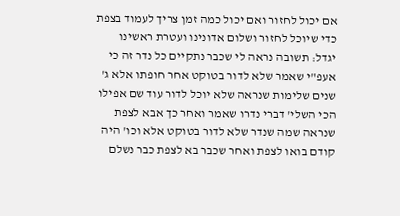אם יכול לחזור ואם יכול כמה זמן צריך לעמוד בצפת כדי שיוכל לחזור ושלום אדונינו ועטרת ראשינו יגדל: תשובה נראה לי שכבר נתקיים כל נדר זה כי אעפ"י שאמר שלא לדור בטוקט אחר חופתו אלא ג' שנים שלימות שנראה שלא יוכל לדור עוד שם אפילו הכי השלי' דברי נדרו שאמר ואחר כך אבא לצפת שנראה שמה שנדר שלא לדור בטוקט אלא וכו' היה קודם בואו לצפת ואחר שכבר בא לצפת כבר נשלם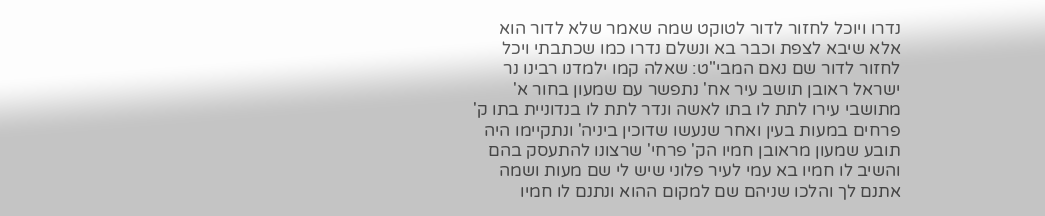נדרו ויוכל לחזור לדור לטוקט שמה שאמר שלא לדור הוא אלא שיבא לצפת וכבר בא ונשלם נדרו כמו שכתבתי ויכל לחזור לדור שם נאם המבי"ט: שאלה קמו ילמדנו רבינו נר ישראל ראובן תושב עיר אח' נתפשר עם שמעון בחור א' מתושבי עירו לתת לו בתו לאשה ונדר לתת לו בנדוניית בתו ק' פרחים במעות בעין ואחר שנעשו שדוכין ביניה' ונתקיימו היה תובע שמעון מראובן חמיו הק' פרחי' שרצונו להתעסק בהם והשיב לו חמיו בא עמי לעיר פלוני שיש לי שם מעות ושמה אתנם לך והלכו שניהם שם למקום ההוא ונתנם לו חמיו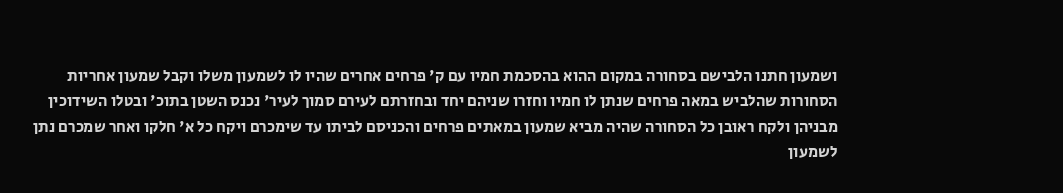ושמעון חתנו הלבישם בסחורה במקום ההוא בהסכמת חמיו עם ק' פרחים אחרים שהיו לו לשמעון משלו וקבל שמעון אחריות הסחורות שהלביש במאה פרחים שנתן לו חמיו וחזרו שניהם יחד ובחזרתם לעירם סמוך לעיר' נכנס השטן בתוכ' ובטלו השידוכין מבניהן ולקח ראובן כל הסחורה שהיה מביא שמעון במאתים פרחים והכניסם לביתו עד שימכרם ויקח כל א' חלקו ואחר שמכרם נתן לשמעון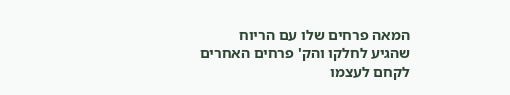המאה פרחים שלו עם הריוח שהגיע לחלקו והק' פרחים האחרים לקחם לעצמו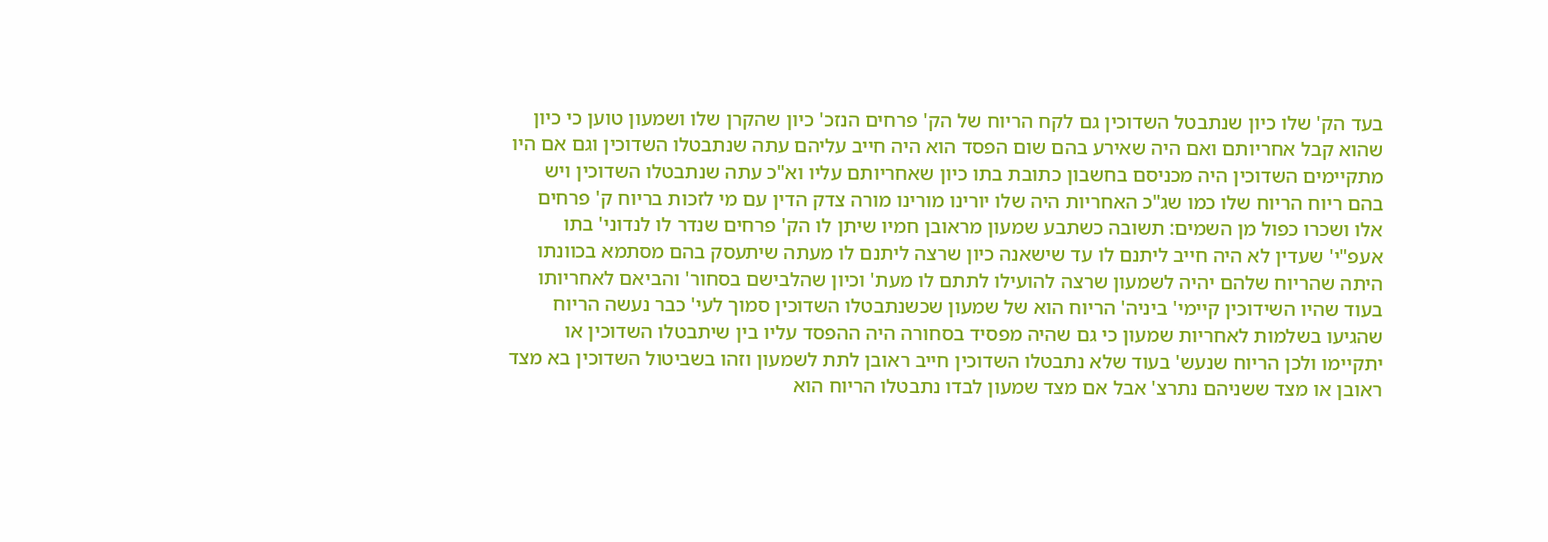בעד הק' שלו כיון שנתבטל השדוכין גם לקח הריוח של הק' פרחים הנזכ' כיון שהקרן שלו ושמעון טוען כי כיון שהוא קבל אחריותם ואם היה שאירע בהם שום הפסד הוא היה חייב עליהם עתה שנתבטלו השדוכין וגם אם היו מתקיימים השדוכין היה מכניסם בחשבון כתובת בתו כיון שאחריותם עליו וא"כ עתה שנתבטלו השדוכין ויש בהם ריוח הריוח שלו כמו שג"כ האחריות היה שלו יורינו מורינו מורה צדק הדין עם מי לזכות בריוח ק' פרחים אלו ושכרו כפול מן השמים: תשובה כשתבע שמעון מראובן חמיו שיתן לו הק' פרחים שנדר לו לנדוני' בתו אעפ"י' שעדין לא היה חייב ליתנם לו עד שישאנה כיון שרצה ליתנם לו מעתה שיתעסק בהם מסתמא בכוונתו היתה שהריוח שלהם יהיה לשמעון שרצה להועילו לתתם לו מעת' וכיון שהלבישם בסחור' והביאם לאחריותו בעוד שהיו השידוכין קיימי' ביניה' הריוח הוא של שמעון שכשנתבטלו השדוכין סמוך לעי' כבר נעשה הריוח שהגיעו בשלמות לאחריות שמעון כי גם שהיה מפסיד בסחורה היה ההפסד עליו בין שיתבטלו השדוכין או יתקיימו ולכן הריוח שנעש' בעוד שלא נתבטלו השדוכין חייב ראובן לתת לשמעון וזהו בשביטול השדוכין בא מצד ראובן או מצד ששניהם נתרצ' אבל אם מצד שמעון לבדו נתבטלו הריוח הוא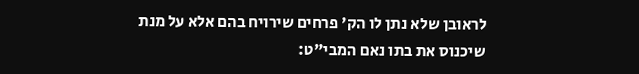לראובן שלא נתן לו הק' פרחים שירויח בהם אלא על מנת שיכנוס את בתו נאם המבי"ט: